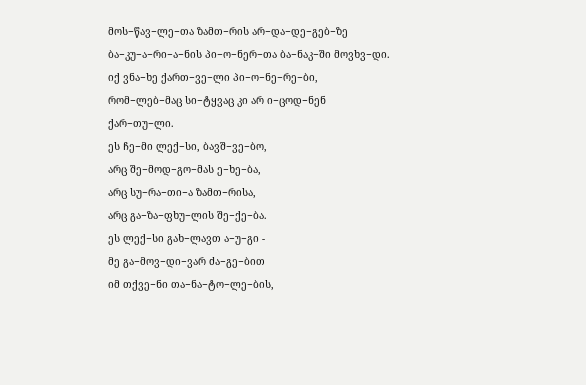მოს−წავ−ლე−თა ზამთ−რის არ−და−დე−გებ−ზე
ბა−კუ−ა−რი−ა−ნის პი−ო−ნერ−თა ბა−ნაკ−ში მოვხვ−დი.
იქ ვნა−ხე ქართ−ვე−ლი პი−ო−ნე−რე−ბი,
რომ−ლებ−მაც სი−ტყვაც კი არ ი−ცოდ−ნენ ქარ−თუ−ლი.
ეს ჩე−მი ლექ−სი, ბავშ−ვე−ბო,
არც შე−მოდ−გო−მას ე−ხე−ბა,
არც სუ−რა−თი−ა ზამთ−რისა,
არც გა−ზა−ფხუ−ლის შე−ქე−ბა.
ეს ლექ−სი გახ−ლავთ ა−უ−გი -
მე გა−მოვ−დი−ვარ ძა−გე−ბით
იმ თქვე−ნი თა−ნა−ტო−ლე−ბის,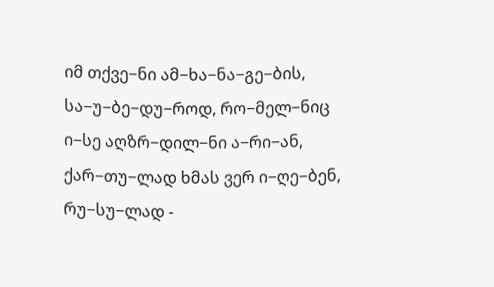იმ თქვე−ნი ამ−ხა−ნა−გე−ბის,
სა−უ−ბე−დუ−როდ, რო−მელ−ნიც
ი−სე აღზრ−დილ−ნი ა−რი−ან,
ქარ−თუ−ლად ხმას ვერ ი−ღე−ბენ,
რუ−სუ−ლად -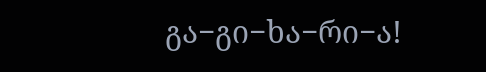გა−გი−ხა−რი−ა!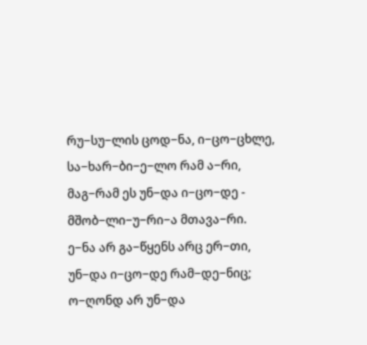რუ−სუ−ლის ცოდ−ნა, ი−ცო−ცხლე,
სა−ხარ−ბი−ე−ლო რამ ა−რი,
მაგ−რამ ეს უნ−და ი−ცო−დე -
მშობ−ლი−უ−რი−ა მთავა−რი.
ე−ნა არ გა−წყენს არც ერ−თი,
უნ−და ი−ცო−დე რამ−დე−ნიც;
ო−ღონდ არ უნ−და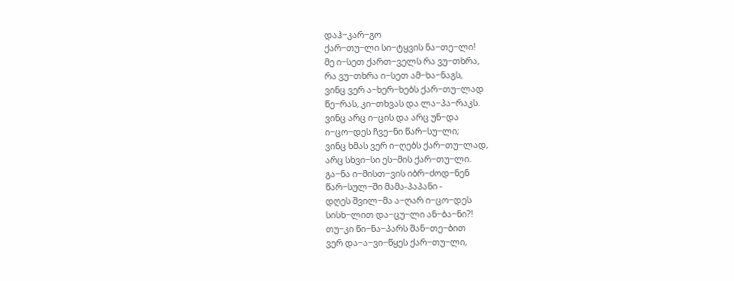დაჰ−კარ−გო
ქარ−თუ−ლი სი−ტყვის ნა−თე−ლი!
მე ი−სეთ ქართ−ველს რა ვუ−თხრა,
რა ვუ−თხრა ი−სეთ ამ−ხა−ნაგს,
ვინც ვერ ა−ხერ−ხებს ქარ−თუ−ლად
წე−რას, კი−თხვას და ლა−პა−რაკს.
ვინც არც ი−ცის და არც უნ−და
ი−ცო−დეს ჩვე−ნი წარ−სუ−ლი;
ვინც ხმას ვერ ი−ღებს ქარ−თუ−ლად,
არც სხვი−სი ეს−მის ქარ−თუ−ლი.
გა−ნა ი−მისთ−ვის იბრ−ძოდ−ნენ
წარ−სულ−ში მამა-პაპანი -
დღეს შვილ−მა ა−ღარ ი−ცო−დეს
სისხ−ლით და−ცუ−ლი ან−ბა−ნი?!
თუ−კი წი−ნა−პარს შან−თე−ბით
ვერ და−ა−ვი−წყეს ქარ−თუ−ლი,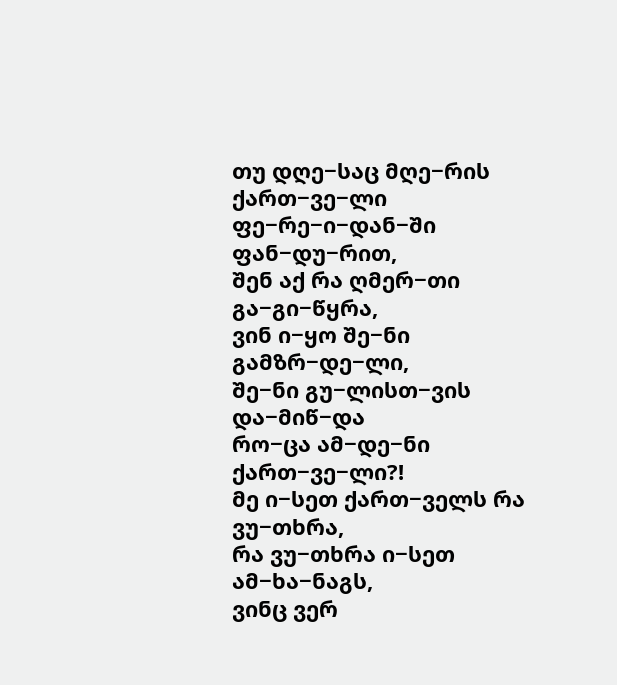თუ დღე−საც მღე−რის ქართ−ვე−ლი
ფე−რე−ი−დან−ში ფან−დუ−რით,
შენ აქ რა ღმერ−თი გა−გი−წყრა,
ვინ ი−ყო შე−ნი გამზრ−დე−ლი,
შე−ნი გუ−ლისთ−ვის და−მიწ−და
რო−ცა ამ−დე−ნი ქართ−ვე−ლი?!
მე ი−სეთ ქართ−ველს რა ვუ−თხრა,
რა ვუ−თხრა ი−სეთ ამ−ხა−ნაგს,
ვინც ვერ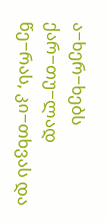ა−ხერ−ხებს ქარ−თუ−ლად
წე−რას, კი−თხვას და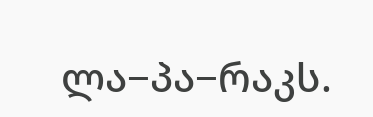ლა−პა−რაკს.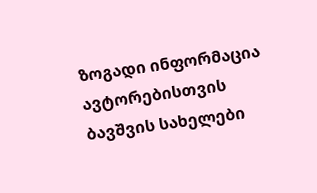ზოგადი ინფორმაცია
ავტორებისთვის
ბავშვის სახელები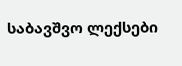საბავშვო ლექსები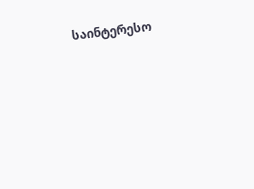საინტერესო